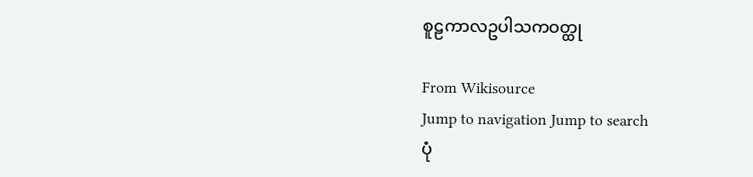စူဠကာလဥပါသကဝတ္ထု

From Wikisource
Jump to navigation Jump to search
ပုံ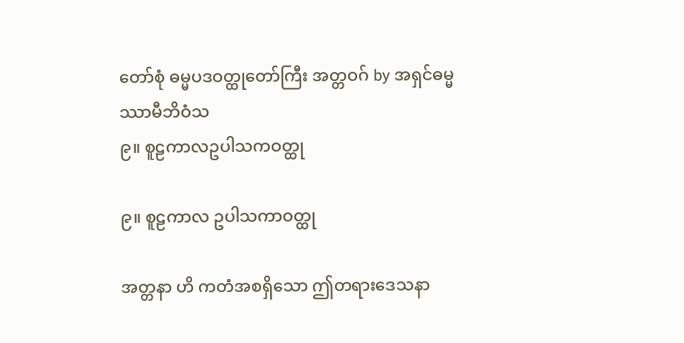တော်စုံ ဓမ္မပဒဝတ္ထုတော်ကြီး အတ္တဝဂ် by အရှင်ဓမ္မဿာမီဘိဝံသ
၉။ စူဠကာလဥပါသကဝတ္ထု

၉။ စူဠကာလ ဥပါသကာဝတ္ထု

အတ္တနာ ဟိ ကတံအစရှိသော ဤတရားဒေသနာ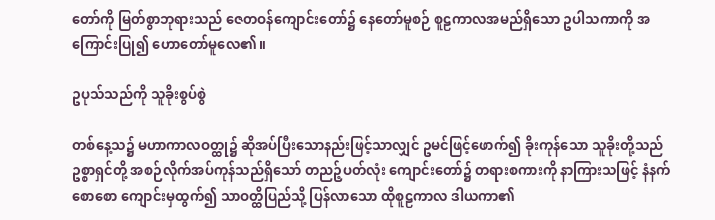တော်ကို မြတ်စွာဘုရားသည် ဇေတဝန်ကျောင်းတော်၌ နေတော်မူစဉ် စူဠကာလအမည်ရှိသော ဥပါသကာကို အကြောင်းပြု၍ ဟောတော်မူလေ၏။

ဥပုသ်သည်ကို သူခိုးစွပ်စွဲ

တစ်နေ့သ၌ မဟာကာလဝတ္ထု၌ ဆိုအပ်ပြီးသောနည်းဖြင့်သာလျှင် ဥမင်ဖြင့်ဖောက်၍ ခိုးကုန်သော သူခိုးတို့သည် ဥစ္စာရှင်တို့ အစဉ်လိုက်အပ်ကုန်သည်ရှိသော် တညဉ့်ပတ်လုံး ကျောင်းတော်၌ တရားစကားကို နာကြားသဖြင့် နံနက်စောစော ကျောင်းမှထွက်၍ သာဝတ္ထိပြည်သို့ ပြန်လာသော ထိုစူဠကာလ ဒါယကာ၏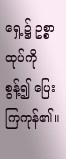ရှေ့၌ ဥစ္စာထုပ်ကို စွန့်၍ ပြေးကြကုန်၏။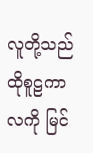လူတို့သည် ထိုစူဠကာလကို မြင်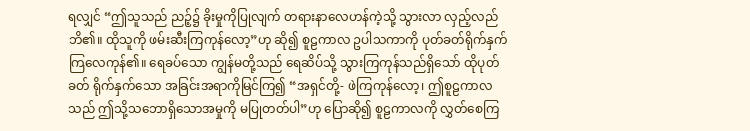ရလျှင် “ဤသူသည် ညဉ့်၌ ခိုးမှုကိုပြုလျက် တရားနာလေဟန်ကဲ့သို့ သွားလာ လှည့်လည်ဘိ၏။ ထိုသူကို ဖမ်းဆီးကြကုန်လော့”ဟု ဆို၍ စူဠကာလ ဥပါသကာကို ပုတ်ခတ်ရိုက်နှက်ကြလေကုန်၏။ ရေခပ်သော ကျွန်မတို့သည် ရေဆိပ်သို့ သွားကြကုန်သည်ရှိသော် ထိုပုတ်ခတ် ရိုက်နှက်သော အခြင်းအရာကိုမြင်ကြ၍ “အရှင်တို့- ဖဲကြကုန်လော့၊ ဤစူဠကာလသည် ဤသို့သဘောရှိသောအမှုကို မပြုတတ်ပါ”ဟု ပြောဆို၍ စူဠကာလကို လွှတ်စေကြ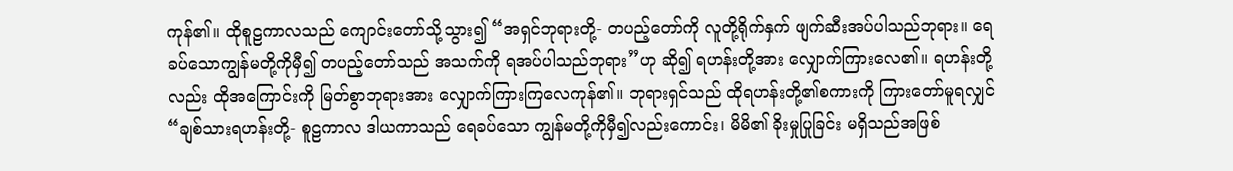ကုန်၏။ ထိုစူဠကာလသည် ကျောင်းတော်သို့သွား၍ “အရှင်ဘုရားတို့- တပည့်တော်ကို လူတို့ရိုက်နှက် ဖျက်ဆီးအပ်ပါသည်ဘုရား။ ရေခပ်သောကျွန်မတို့ကိုမှီ၍ တပည့်တော်သည် အသက်ကို ရအပ်ပါသည်ဘုရား”ဟု ဆို၍ ရဟန်းတို့အား လျှောက်ကြားလေ၏။ ရဟန်းတို့လည်း ထိုအကြောင်းကို မြတ်စွာဘုရားအား လျှောက်ကြားကြလေကုန်၏။ ဘုရားရှင်သည် ထိုရဟန်းတို့၏စကားကို ကြားတော်မူရလျှင် “ချစ်သားရဟန်းတို့- စူဠကာလ ဒါယကာသည် ရေခပ်သော ကျွန်မတို့ကိုမှီ၍လည်းကောင်း၊ မိမိ၏ ခိုးမှုပြုခြင်း မရှိသည်အဖြစ်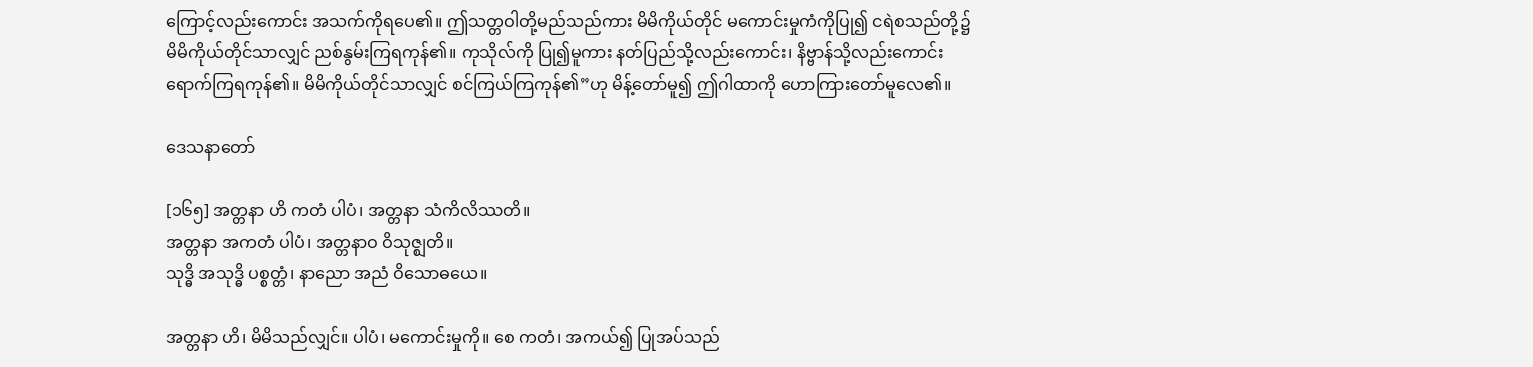ကြောင့်လည်းကောင်း အသက်ကိုရပေ၏။ ဤသတ္တဝါတို့မည်သည်ကား မိမိကိုယ်တိုင် မကောင်းမှုကံကိုပြု၍ ငရဲစသည်တို့၌ မိမိကိုယ်တိုင်သာလျှင် ညစ်နွမ်းကြရကုန်၏။ ကုသိုလ်ကို ပြု၍မူကား နတ်ပြည်သို့လည်းကောင်း၊ နိဗ္ဗာန်သို့လည်းကောင်း ရောက်ကြရကုန်၏။ မိမိကိုယ်တိုင်သာလျှင် စင်ကြယ်ကြကုန်၏”ဟု မိန့်တော်မူ၍ ဤဂါထာကို ဟောကြားတော်မူလေ၏။

ဒေသနာတော်

[၁၆၅] အတ္တနာ ဟိ ကတံ ပါပံ၊ အတ္တနာ သံကိလိဿတိ။
အတ္တနာ အကတံ ပါပံ၊ အတ္တနာဝ ဝိသုဇ္ဈတိ။
သုဒ္ဓိ အသုဒ္ဓိ ပစ္စတ္တံ၊ နာညော အညံ ဝိသောဓယေ။

အတ္တနာ ဟိ၊ မိမိသည်လျှင်။ ပါပံ၊ မကောင်းမှုကို။ စေ ကတံ၊ အကယ်၍ ပြုအပ်သည်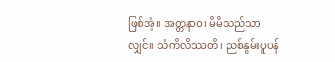ဖြစ်အံ့။ အတ္တနာဝ၊ မိမိသည်သာလျှင်။ သံကိလိဿတိ၊ ညစ်နွမ်းပူပန်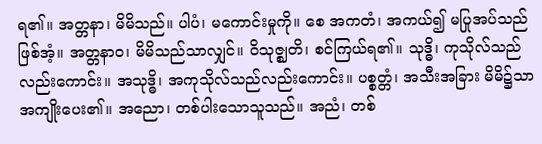ရ၏။ အတ္တနာ၊ မိမိသည်။ ပါပံ၊ မကောင်းမှုကို။ စေ အကတံ၊ အကယ်၍ မပြုအပ်သည်ဖြစ်အံ့။ အတ္တနာဝ၊ မိမိသည်သာလျှင်။ ဝိသုဇ္ဈတိ၊ စင်ကြယ်ရ၏။ သုဒ္ဓိ၊ ကုသိုလ်သည်လည်းကောင်း။ အသုဒ္ဓိ၊ အကုသိုလ်သည်လည်းကောင်း။ ပစ္စတ္တံ၊ အသီးအခြား မိမိ၌သာ အကျိုးပေး၏။ အညော၊ တစ်ပါးသောသူသည်။ အညံ၊ တစ်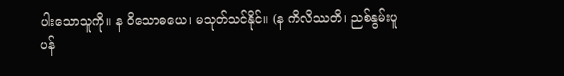ပါးသောသူကို။ န ဝိသောဓယေ၊ မသုတ်သင်နိုင်။ (န ကိလိဿတိ၊ ညစ်နွမ်းပူပန်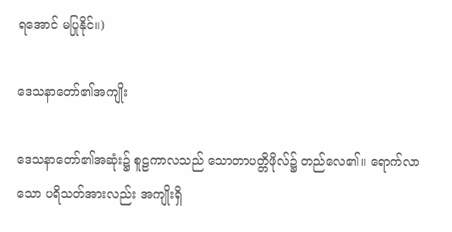ရအောင် မပြုနိုင်။)

ဒေသနာတော်၏အကျိုး

ဒေသနာတော်၏အဆုံး၌ စူဠကာလသည် သောတာပတ္တိဖိုလ်၌ တည်လေ၏။ ရောက်လာသော ပရိသတ်အားလည်း အကျိုးရှိ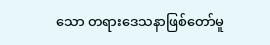သော တရားဒေသနာဖြစ်တော်မူ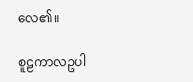လေ၏။

စူဠကာလဥပါ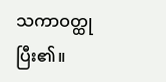သကာဝတ္ထုပြီး၏။